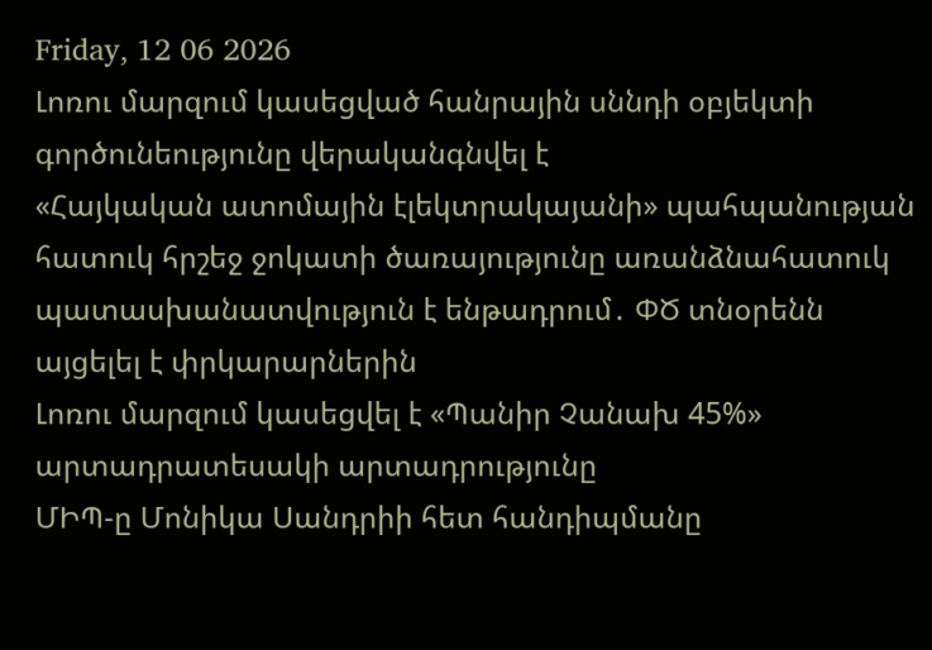Friday, 12 06 2026
Լոռու մարզում կասեցված հանրային սննդի օբյեկտի գործունեությունը վերականգնվել է
«Հայկական ատոմային էլեկտրակայանի» պահպանության հատուկ հրշեջ ջոկատի ծառայությունը առանձնահատուկ պատասխանատվություն է ենթադրում․ ՓԾ տնօրենն այցելել է փրկարարներին
Լոռու մարզում կասեցվել է «Պանիր Չանախ 45%» արտադրատեսակի արտադրությունը
ՄԻՊ-ը Մոնիկա Սանդրիի հետ հանդիպմանը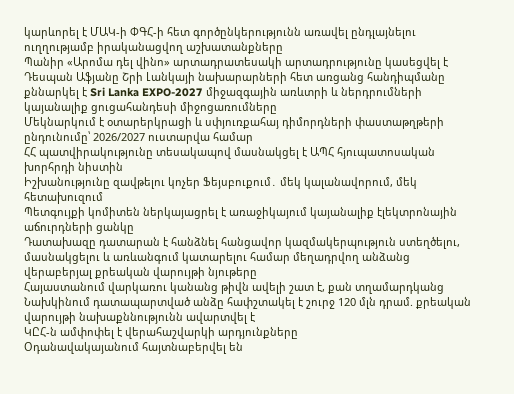կարևորել է ՄԱԿ-ի ՓԳՀ-ի հետ գործընկերությունն առավել ընդլայնելու ուղղությամբ իրականացվող աշխատանքները
Պանիր «Արոմա դել վինո» արտադրատեսակի արտադրությունը կասեցվել է
Դեսպան Աֆյանը Շրի Լանկայի նախարարների հետ առցանց հանդիպմանը քննարկել է Sri Lanka EXPO-2027 միջազգային առևտրի և ներդրումների կայանալիք ցուցահանդեսի միջոցառումները
Մեկնարկում է օտարերկրացի և սփյուռքահայ դիմորդների փաստաթղթերի ընդունումը՝ 2026/2027 ուստարվա համար
ՀՀ պատվիրակությունը տեսակապով մասնակցել է ԱՊՀ հյուպատոսական խորհրդի նիստին
Իշխանությունը զավթելու կոչեր Ֆեյսբուքում․ մեկ կալանավորում, մեկ հետախուզում
Պետգույքի կոմիտեն ներկայացրել է առաջիկայում կայանալիք էլեկտրոնային աճուրդների ցանկը
Դատախազը դատարան է հանձնել հանցավոր կազմակերպություն ստեղծելու, մասնակցելու և առևանգում կատարելու համար մեղադրվող անձանց վերաբերյալ քրեական վարույթի նյութերը
Հայաստանում վարկառու կանանց թիվն ավելի շատ է, քան տղամարդկանց
Նախկինում դատապարտված անձը հափշտակել է շուրջ 120 մլն դրամ. քրեական վարույթի նախաքննությունն ավարտվել է
ԿԸՀ-ն ամփոփել է վերահաշվարկի արդյունքները
Օդանավակայանում հայտնաբերվել են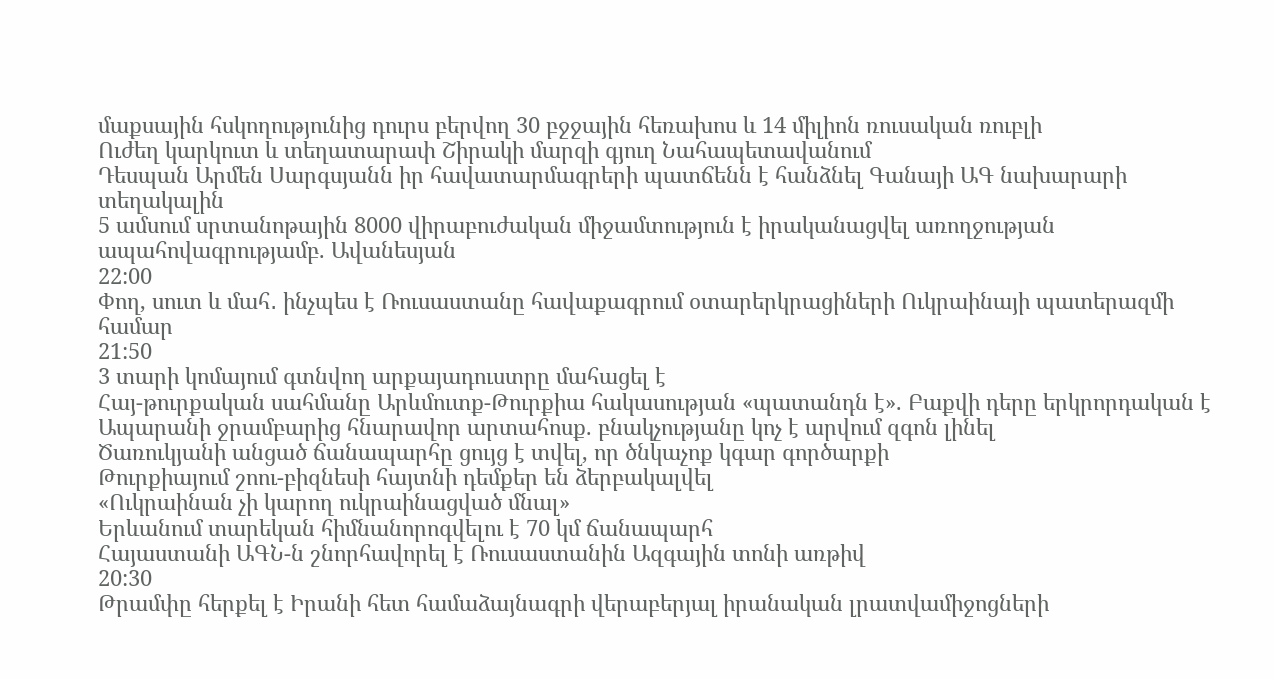մաքսային հսկողությունից դուրս բերվող 30 բջջային հեռախոս և 14 միլիոն ռուսական ռուբլի
Ուժեղ կարկուտ և տեղատարափ Շիրակի մարզի գյուղ Նահապետավանում
Դեսպան Արմեն Սարգսյանն իր հավատարմագրերի պատճենն է հանձնել Գանայի ԱԳ նախարարի տեղակալին
5 ամսում սրտանոթային 8000 վիրաբուժական միջամտություն է իրականացվել առողջության ապահովագրությամբ. Ավանեսյան
22:00
Փող, սուտ և մահ․ ինչպես է Ռուսաստանը հավաքագրում օտարերկրացիների Ուկրաինայի պատերազմի համար
21:50
3 տարի կոմայում գտնվող արքայադուստրը մահացել է
Հայ-թուրքական սահմանը Արևմուտք-Թուրքիա հակասության «պատանդն է». Բաքվի դերը երկրորդական է
Ապարանի ջրամբարից հնարավոր արտահոսք. բնակչությանը կոչ է արվում զգոն լինել
Ծառուկյանի անցած ճանապարհը ցույց է տվել, որ ծնկաչոք կգար գործարքի
Թուրքիայում շոու-բիզնեսի հայտնի դեմքեր են ձերբակալվել
«Ուկրաինան չի կարող ուկրաինացված մնալ»
Երևանում տարեկան հիմնանորոգվելու է 70 կմ ճանապարհ
Հայաստանի ԱԳՆ-ն շնորհավորել է Ռուսաստանին Ազգային տոնի առթիվ
20:30
Թրամփը հերքել է Իրանի հետ համաձայնագրի վերաբերյալ իրանական լրատվամիջոցների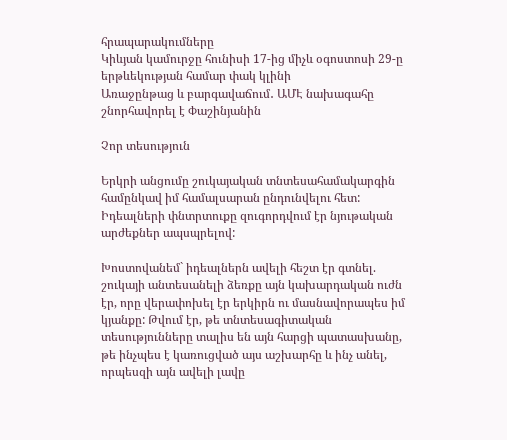հրապարակումները
Կիևյան կամուրջը հունիսի 17-ից միչև օգոստոսի 29-ը երթևեկության համար փակ կլինի
Առաջընթաց և բարգավաճում․ ԱՄԷ նախագահը շնորհավորել է Փաշինյանին

Չոր տեսություն

Երկրի անցումը շուկայական տնտեսահամակարգին համընկավ իմ համալսարան ընդունվելու հետ: Իդեալների փնտրտուքը զուգորդվում էր նյութական արժեքներ ապսպրելով:

Խոստովանեմ` իդեալներն ավելի հեշտ էր գտնել. շուկայի անտեսանելի ձեռքը այն կախարդական ուժն էր, որը վերափոխել էր երկիրն ու մասնավորապես իմ կյանքը: Թվում էր, թե տնտեսագիտական տեսությունները տալիս են այն հարցի պատասխանը, թե ինչպես է կառուցված այս աշխարհը և ինչ անել, որպեսզի այն ավելի լավը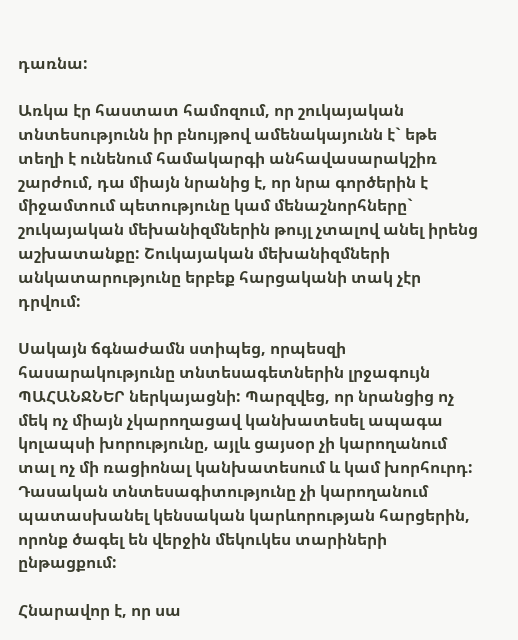դառնա:

Առկա էր հաստատ համոզում, որ շուկայական տնտեսությունն իր բնույթով ամենակայունն է` եթե տեղի է ունենում համակարգի անհավասարակշիռ շարժում, դա միայն նրանից է, որ նրա գործերին է միջամտում պետությունը կամ մենաշնորհները` շուկայական մեխանիզմներին թույլ չտալով անել իրենց աշխատանքը: Շուկայական մեխանիզմների անկատարությունը երբեք հարցականի տակ չէր դրվում:

Սակայն ճգնաժամն ստիպեց, որպեսզի հասարակությունը տնտեսագետներին լրջագույն ՊԱՀԱՆՋՆԵՐ ներկայացնի: Պարզվեց, որ նրանցից ոչ մեկ ոչ միայն չկարողացավ կանխատեսել ապագա կոլապսի խորությունը, այլև ցայսօր չի կարողանում տալ ոչ մի ռացիոնալ կանխատեսում և կամ խորհուրդ: Դասական տնտեսագիտությունը չի կարողանում պատասխանել կենսական կարևորության հարցերին, որոնք ծագել են վերջին մեկուկես տարիների ընթացքում:

Հնարավոր է, որ սա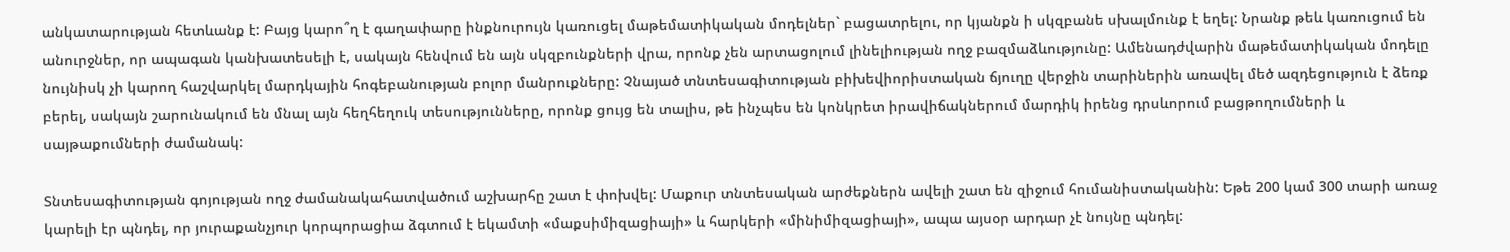անկատարության հետևանք է: Բայց կարո՞ղ է գաղափարը ինքնուրույն կառուցել մաթեմատիկական մոդելներ` բացատրելու, որ կյանքն ի սկզբանե սխալմունք է եղել: Նրանք թեև կառուցում են անուրջներ, որ ապագան կանխատեսելի է, սակայն հենվում են այն սկզբունքների վրա, որոնք չեն արտացոլում լինելիության ողջ բազմաձևությունը: Ամենադժվարին մաթեմատիկական մոդելը նույնիսկ չի կարող հաշվարկել մարդկային հոգեբանության բոլոր մանրուքները: Չնայած տնտեսագիտության բիխեվիորիստական ճյուղը վերջին տարիներին առավել մեծ ազդեցություն է ձեռք բերել, սակայն շարունակում են մնալ այն հեղհեղուկ տեսությունները, որոնք ցույց են տալիս, թե ինչպես են կոնկրետ իրավիճակներում մարդիկ իրենց դրսևորում բացթողումների և սայթաքումների ժամանակ:

Տնտեսագիտության գոյության ողջ ժամանակահատվածում աշխարհը շատ է փոխվել: Մաքուր տնտեսական արժեքներն ավելի շատ են զիջում հումանիստականին: Եթե 200 կամ 300 տարի առաջ կարելի էր պնդել, որ յուրաքանչյուր կորպորացիա ձգտում է եկամտի «մաքսիմիզացիայի» և հարկերի «մինիմիզացիայի», ապա այսօր արդար չէ նույնը պնդել: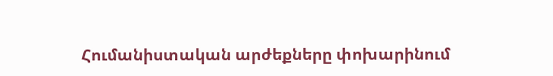Հումանիստական արժեքները փոխարինում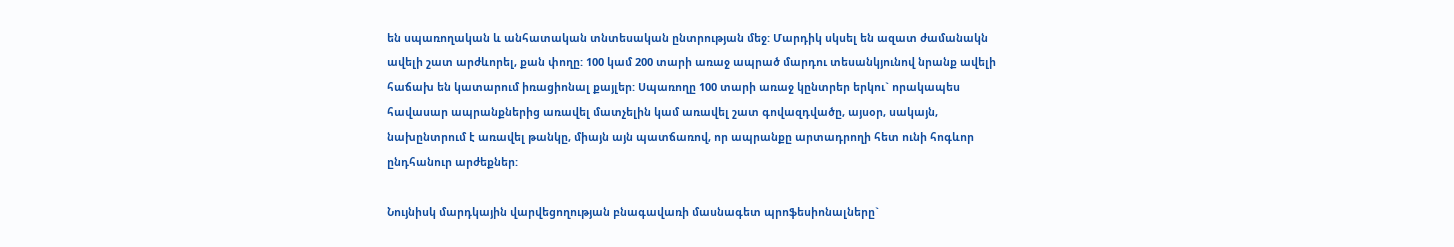են սպառողական և անհատական տնտեսական ընտրության մեջ: Մարդիկ սկսել են ազատ ժամանակն ավելի շատ արժևորել, քան փողը: 100 կամ 200 տարի առաջ ապրած մարդու տեսանկյունով նրանք ավելի հաճախ են կատարում իռացիոնալ քայլեր: Սպառողը 100 տարի առաջ կընտրեր երկու` որակապես հավասար ապրանքներից առավել մատչելին կամ առավել շատ գովազդվածը, այսօր, սակայն, նախընտրում է առավել թանկը, միայն այն պատճառով, որ ապրանքը արտադրողի հետ ունի հոգևոր ընդհանուր արժեքներ:

Նույնիսկ մարդկային վարվեցողության բնագավառի մասնագետ պրոֆեսիոնալները`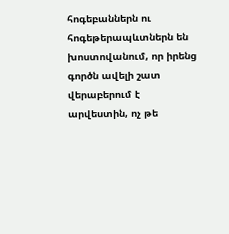հոգեբաններն ու հոգեթերապևտներն են խոստովանում, որ իրենց գործն ավելի շատ վերաբերում է արվեստին, ոչ թե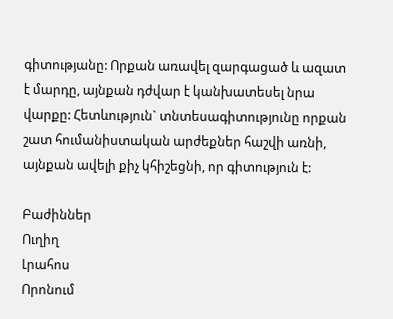գիտությանը: Որքան առավել զարգացած և ազատ է մարդը, այնքան դժվար է կանխատեսել նրա վարքը: Հետևություն` տնտեսագիտությունը որքան շատ հումանիստական արժեքներ հաշվի առնի, այնքան ավելի քիչ կհիշեցնի, որ գիտություն է:

Բաժիններ
Ուղիղ
Լրահոս
Որոնում